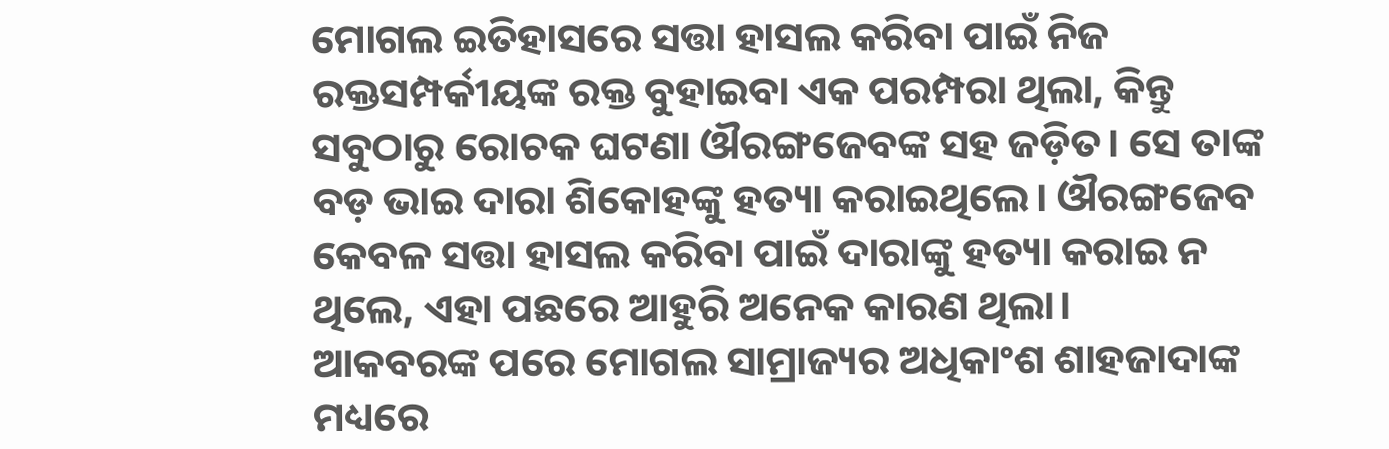ମୋଗଲ ଇତିହାସରେ ସତ୍ତା ହାସଲ କରିବା ପାଇଁ ନିଜ ରକ୍ତସମ୍ପର୍କୀୟଙ୍କ ରକ୍ତ ବୁହାଇବା ଏକ ପରମ୍ପରା ଥିଲା, କିନ୍ତୁ ସବୁଠାରୁ ରୋଚକ ଘଟଣା ଔରଙ୍ଗଜେବଙ୍କ ସହ ଜଡ଼ିତ। ସେ ତାଙ୍କ ବଡ଼ ଭାଇ ଦାରା ଶିକୋହଙ୍କୁ ହତ୍ୟା କରାଇଥିଲେ। ଔରଙ୍ଗଜେବ କେବଳ ସତ୍ତା ହାସଲ କରିବା ପାଇଁ ଦାରାଙ୍କୁ ହତ୍ୟା କରାଇ ନ ଥିଲେ, ଏହା ପଛରେ ଆହୁରି ଅନେକ କାରଣ ଥିଲା।
ଆକବରଙ୍କ ପରେ ମୋଗଲ ସାମ୍ରାଜ୍ୟର ଅଧିକାଂଶ ଶାହଜାଦାଙ୍କ ମଧ୍ୟରେ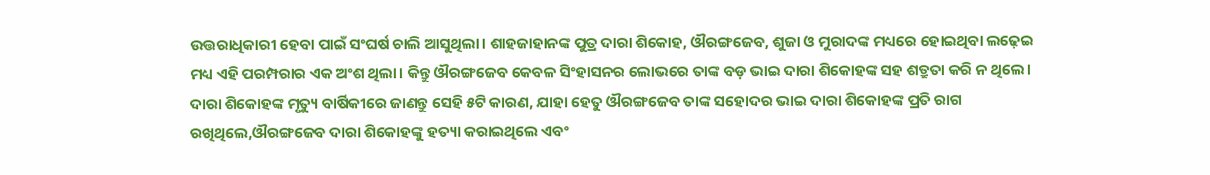ଉତ୍ତରାଧିକାରୀ ହେବା ପାଇଁ ସଂଘର୍ଷ ଚାଲି ଆସୁଥିଲା। ଶାହଜାହାନଙ୍କ ପୁତ୍ର ଦାରା ଶିକୋହ, ଔରଙ୍ଗଜେବ, ଶୁଜା ଓ ମୁରାଦଙ୍କ ମଧ୍ୟରେ ହୋଇଥିବା ଲଢ଼େଇ ମଧ୍ୟ ଏହି ପରମ୍ପରାର ଏକ ଅଂଶ ଥିଲା। କିନ୍ତୁ ଔରଙ୍ଗଜେବ କେବଳ ସିଂହାସନର ଲୋଭରେ ତାଙ୍କ ବଡ଼ ଭାଇ ଦାରା ଶିକୋହଙ୍କ ସହ ଶତ୍ରୁତା କରି ନ ଥିଲେ। ଦାରା ଶିକୋହଙ୍କ ମୃତ୍ୟୁ ବାର୍ଷିକୀରେ ଜାଣନ୍ତୁ ସେହି ୫ଟି କାରଣ, ଯାହା ହେତୁ ଔରଙ୍ଗଜେବ ତାଙ୍କ ସହୋଦର ଭାଇ ଦାରା ଶିକୋହଙ୍କ ପ୍ରତି ରାଗ ରଖିଥିଲେ,ଔରଙ୍ଗଜେବ ଦାରା ଶିକୋହଙ୍କୁ ହତ୍ୟା କରାଇଥିଲେ ଏବଂ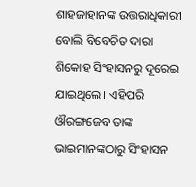ଶାହଜାହାନଙ୍କ ଉତ୍ତରାଧିକାରୀ ବୋଲି ବିବେଚିତ ଦାରା ଶିକୋହ ସିଂହାସନରୁ ଦୂରେଇ ଯାଇଥିଲେ। ଏହିପରି ଔରଙ୍ଗଜେବ ତାଙ୍କ ଭାଇମାନଙ୍କଠାରୁ ସିଂହାସନ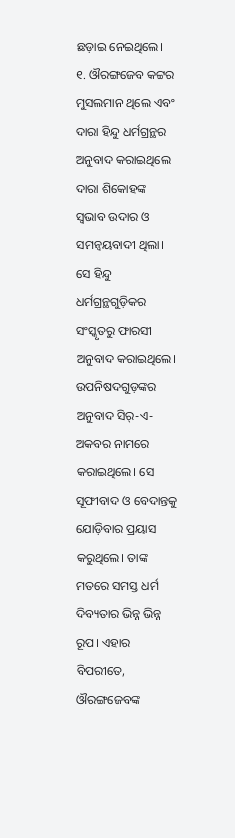ଛଡ଼ାଇ ନେଇଥିଲେ।
୧. ଔରଙ୍ଗଜେବ କଟ୍ଟର ମୁସଲମାନ ଥିଲେ ଏବଂ ଦାରା ହିନ୍ଦୁ ଧର୍ମଗ୍ରନ୍ଥର ଅନୁବାଦ କରାଇଥିଲେ
ଦାରା ଶିକୋହଙ୍କ ସ୍ଵଭାବ ଉଦାର ଓ ସମନ୍ଵୟବାଦୀ ଥିଲା। ସେ ହିନ୍ଦୁ ଧର୍ମଗ୍ରନ୍ଥଗୁଡ଼ିକର ସଂସ୍କୃତରୁ ଫାରସୀ ଅନୁବାଦ କରାଇଥିଲେ। ଉପନିଷଦଗୁଡ଼ଙ୍କର ଅନୁବାଦ ସିର୍-ଏ-ଅକବର ନାମରେ କରାଇଥିଲେ। ସେ ସୂଫୀବାଦ ଓ ବେଦାନ୍ତକୁ ଯୋଡ଼ିବାର ପ୍ରୟାସ କରୁଥିଲେ। ତାଙ୍କ ମତରେ ସମସ୍ତ ଧର୍ମ ଦିବ୍ୟତାର ଭିନ୍ନ ଭିନ୍ନ ରୂପ। ଏହାର ବିପରୀତେ, ଔରଙ୍ଗଜେବଙ୍କ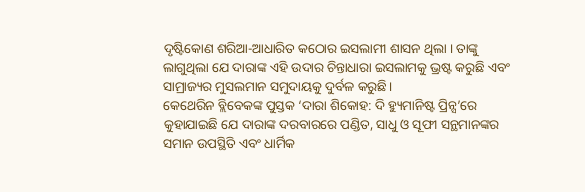ଦୃଷ୍ଟିକୋଣ ଶରିଆ-ଆଧାରିତ କଠୋର ଇସଲାମୀ ଶାସନ ଥିଲା । ତାଙ୍କୁ ଲାଗୁଥିଲା ଯେ ଦାରାଙ୍କ ଏହି ଉଦାର ଚିନ୍ତାଧାରା ଇସଲାମକୁ ଭ୍ରଷ୍ଟ କରୁଛି ଏବଂ ସାମ୍ରାଜ୍ୟର ମୁସଲମାନ ସମୁଦାୟକୁ ଦୁର୍ବଳ କରୁଛି।
କେଥେରିନ ବ୍ଲିବେକଙ୍କ ପୁସ୍ତକ ‘ଦାରା ଶିକୋହ: ଦି ହ୍ୟୁମାନିଷ୍ଟ ପ୍ରିନ୍ସ’ରେ କୁହାଯାଇଛି ଯେ ଦାରାଙ୍କ ଦରବାରରେ ପଣ୍ଡିତ, ସାଧୁ ଓ ସୂଫୀ ସନ୍ଥମାନଙ୍କର ସମାନ ଉପସ୍ଥିତି ଏବଂ ଧାର୍ମିକ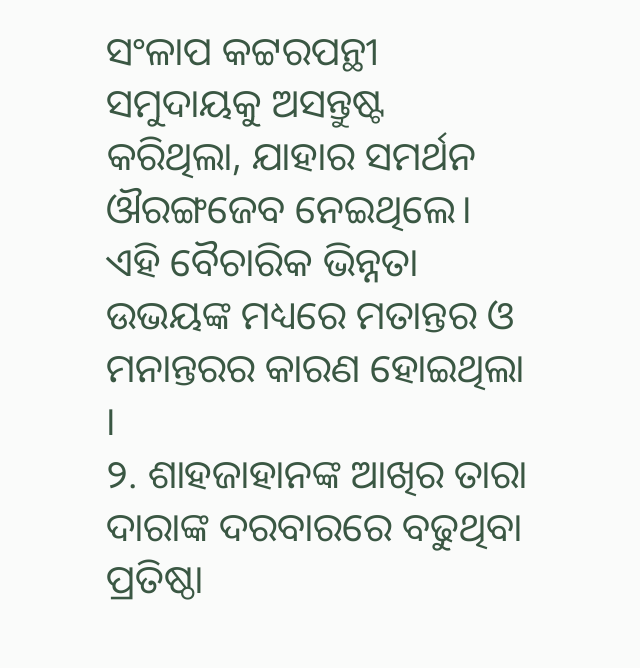ସଂଳାପ କଟ୍ଟରପନ୍ଥୀ ସମୁଦାୟକୁ ଅସନ୍ତୁଷ୍ଟ କରିଥିଲା, ଯାହାର ସମର୍ଥନ ଔରଙ୍ଗଜେବ ନେଇଥିଲେ। ଏହି ବୈଚାରିକ ଭିନ୍ନତା ଉଭୟଙ୍କ ମଧ୍ୟରେ ମତାନ୍ତର ଓ ମନାନ୍ତରର କାରଣ ହୋଇଥିଲା ।
୨. ଶାହଜାହାନଙ୍କ ଆଖିର ତାରା ଦାରାଙ୍କ ଦରବାରରେ ବଢୁଥିବା ପ୍ରତିଷ୍ଠା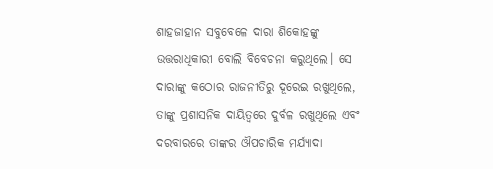ଶାହଜାହାନ ସବୁବେଳେ ଦାରା ଶିକୋହଙ୍କୁ ଉତ୍ତରାଧିକାରୀ ବୋଲି ବିବେଚନା କରୁଥିଲେ। ସେ ଦାରାଙ୍କୁ କଠୋର ରାଜନୀତିରୁ ଦୂରେଇ ରଖୁଥିଲେ, ତାଙ୍କୁ ପ୍ରଶାସନିକ ଦାୟିତ୍ଵରେ ଦୁର୍ବଳ ରଖୁଥିଲେ ଏବଂ ଦରବାରରେ ତାଙ୍କର ଔପଚାରିକ ମର୍ଯ୍ୟାଦା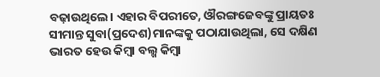ବଢ଼ାଉଥିଲେ। ଏହାର ବିପରୀତେ, ଔରଙ୍ଗଜେବଙ୍କୁ ପ୍ରାୟତଃ ସୀମାନ୍ତ ସୁବା(ପ୍ରଦେଶ)ମାନଙ୍କକୁ ପଠାଯାଉଥିଲା, ସେ ଦକ୍ଷିଣ ଭାରତ ହେଉ କିମ୍ବା ବଲ୍ଖ କିମ୍ବା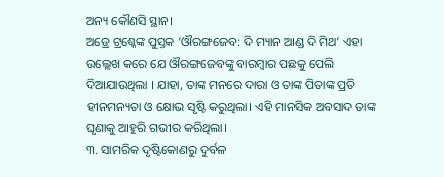ଅନ୍ୟ କୌଣସି ସ୍ଥାନ।
ଅଡ୍ରେ ଟ୍ରଶ୍କେଙ୍କ ପୁସ୍ତକ ‘ଔରଙ୍ଗଜେବ: ଦି ମ୍ୟାନ ଆଣ୍ଡ ଦି ମିଥ’ ଏହା ଉଲ୍ଲେଖ କରେ ଯେ ଔରଙ୍ଗଜେବଙ୍କୁ ବାରମ୍ବାର ପଛକୁ ପେଲି ଦିଆଯାଉଥିଲା । ଯାହା, ତାଙ୍କ ମନରେ ଦାରା ଓ ତାଙ୍କ ପିତାଙ୍କ ପ୍ରତି ହୀନମନ୍ୟତା ଓ କ୍ଷୋଭ ସୃଷ୍ଟି କରୁଥିଲା। ଏହି ମାନସିକ ଅବସାଦ ତାଙ୍କ ଘୃଣାକୁ ଆହୁରି ଗଭୀର କରିଥିଲା।
୩. ସାମରିକ ଦୃଷ୍ଟିକୋଣରୁ ଦୁର୍ବଳ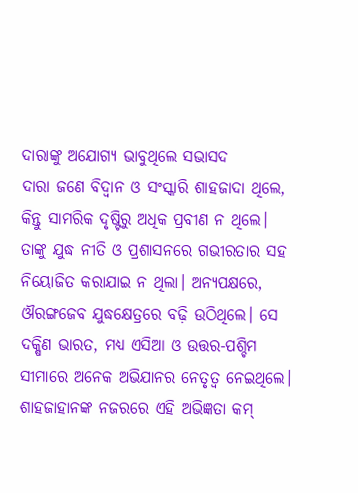ଦାରାଙ୍କୁ ଅଯୋଗ୍ୟ ଭାବୁଥିଲେ ସଭାସଦ
ଦାରା ଜଣେ ବିଦ୍ଵାନ ଓ ସଂସ୍କାରି ଶାହଜାଦା ଥିଲେ, କିନ୍ତୁ ସାମରିକ ଦୃଷ୍ଟିରୁ ଅଧିକ ପ୍ରବୀଣ ନ ଥିଲେ। ତାଙ୍କୁ ଯୁଦ୍ଧ ନୀତି ଓ ପ୍ରଶାସନରେ ଗଭୀରତାର ସହ ନିୟୋଜିତ କରାଯାଇ ନ ଥିଲା। ଅନ୍ୟପକ୍ଷରେ, ଔରଙ୍ଗଜେବ ଯୁଦ୍ଧକ୍ଷେତ୍ରରେ ବଢ଼ି ଉଠିଥିଲେ। ସେ ଦକ୍ଷିଣ ଭାରତ, ମଧ୍ୟ ଏସିଆ ଓ ଉତ୍ତର-ପଶ୍ଚିମ ସୀମାରେ ଅନେକ ଅଭିଯାନର ନେତୃତ୍ଵ ନେଇଥିଲେ। ଶାହଜାହାନଙ୍କ ନଜରରେ ଏହି ଅଭିଜ୍ଞତା କମ୍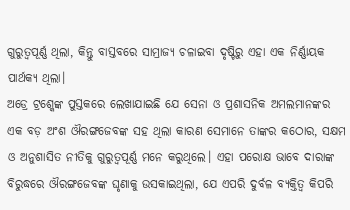ଗୁରୁତ୍ଵପୂର୍ଣ୍ଣ ଥିଲା, କିନ୍ତୁ ବାସ୍ତବରେ ସାମ୍ରାଜ୍ୟ ଚଳାଇବା ଦୃଷ୍ଟିରୁ ଏହା ଏକ ନିର୍ଣ୍ଣାୟକ ପାର୍ଥକ୍ୟ ଥିଲା।
ଅଡ୍ରେ ଟ୍ରଶ୍କେଙ୍କ ପୁସ୍ତକରେ ଲେଖାଯାଇଛି ଯେ ସେନା ଓ ପ୍ରଶାସନିକ ଅମଲମାନଙ୍କର ଏକ ବଡ଼ ଅଂଶ ଔରଙ୍ଗଜେବଙ୍କ ସହ ଥିଲା କାରଣ ସେମାନେ ତାଙ୍କର କଠୋର, ସକ୍ଷମ ଓ ଅନୁଶାସିତ ନୀତିକୁ ଗୁରୁତ୍ଵପୂର୍ଣ୍ଣ ମନେ କରୁଥିଲେ। ଏହା ପରୋକ୍ଷ ଭାବେ ଦାରାଙ୍କ ବିରୁଦ୍ଧରେ ଔରଙ୍ଗଜେବଙ୍କ ଘୃଣାକୁ ଉସକାଇଥିଲା, ଯେ ଏପରି ଦୁର୍ବଳ ବ୍ୟକ୍ତିତ୍ଵ କିପରି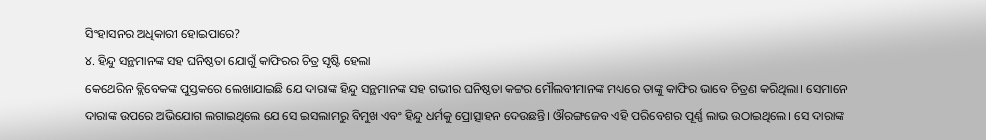ସିଂହାସନର ଅଧିକାରୀ ହୋଇପାରେ?
୪. ହିନ୍ଦୁ ସନ୍ଥମାନଙ୍କ ସହ ଘନିଷ୍ଠତା ଯୋଗୁଁ କାଫିରର ଚିତ୍ର ସୃଷ୍ଟି ହେଲା
କେଥେରିନ ବ୍ଲିବେକଙ୍କ ପୁସ୍ତକରେ ଲେଖାଯାଇଛି ଯେ ଦାରାଙ୍କ ହିନ୍ଦୁ ସନ୍ଥମାନଙ୍କ ସହ ଗଭୀର ଘନିଷ୍ଠତା କଟ୍ଟର ମୌଲବୀମାନଙ୍କ ମଧ୍ୟରେ ତାଙ୍କୁ କାଫିର ଭାବେ ଚିତ୍ରଣ କରିଥିଲା। ସେମାନେ ଦାରାଙ୍କ ଉପରେ ଅଭିଯୋଗ ଲଗାଇଥିଲେ ଯେ ସେ ଇସଲାମରୁ ବିମୁଖ ଏବଂ ହିନ୍ଦୁ ଧର୍ମକୁ ପ୍ରୋତ୍ସାହନ ଦେଉଛନ୍ତି। ଔରଙ୍ଗଜେବ ଏହି ପରିବେଶର ପୂର୍ଣ୍ଣ ଲାଭ ଉଠାଇଥିଲେ। ସେ ଦାରାଙ୍କ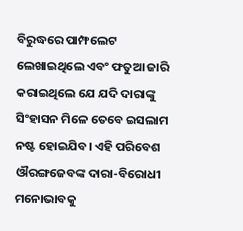ବିରୁଦ୍ଧରେ ପାମ୍ଫଲେଟ ଲେଖାଇଥିଲେ ଏବଂ ଫତୁଆ ଜାରି କରାଇଥିଲେ ଯେ ଯଦି ଦାରାଙ୍କୁ ସିଂହାସନ ମିଳେ ତେବେ ଇସଲାମ ନଷ୍ଟ ହୋଇଯିବ। ଏହି ପରିବେଶ ଔରଙ୍ଗଜେବଙ୍କ ଦାରା-ବିରୋଧୀ ମନୋଭାବକୁ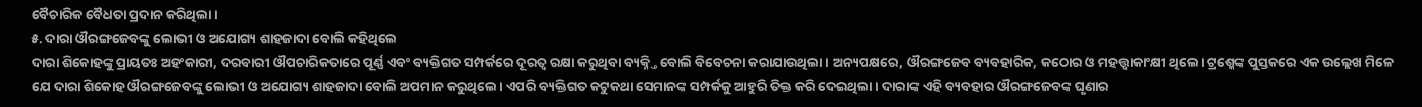ବୈଚାରିକ ବୈଧତା ପ୍ରଦାନ କରିଥିଲା।
୫. ଦାରା ଔରଙ୍ଗଜେବଙ୍କୁ ଲୋଭୀ ଓ ଅଯୋଗ୍ୟ ଶାହଜାଦା ବୋଲି କହିଥିଲେ
ଦାରା ଶିକୋହଙ୍କୁ ପ୍ରାୟତଃ ଅହଂକାରୀ, ଦରବାରୀ ଔପଚାରିକତାରେ ପୂର୍ଣ୍ଣ ଏବଂ ବ୍ୟକ୍ତିଗତ ସମ୍ପର୍କରେ ଦୂରତ୍ଵ ରକ୍ଷା କରୁଥିବା ବ୍ୟକ୍ନ୍ତି ବୋଲି ବିବେଚନା କରାଯାଉଥିଲା। ଅନ୍ୟପକ୍ଷରେ, ଔରଙ୍ଗଜେବ ବ୍ୟବହାରିକ, କଠୋର ଓ ମହତ୍ତ୍ଵାକାଂକ୍ଷୀ ଥିଲେ। ଟ୍ରଶ୍କେଙ୍କ ପୁସ୍ତକରେ ଏକ ଉଲ୍ଲେଖ ମିଳେ ଯେ ଦାରା ଶିକୋହ ଔରଙ୍ଗଜେବଙ୍କୁ ଲୋଭୀ ଓ ଅଯୋଗ୍ୟ ଶାହଜାଦା ବୋଲି ଅପମାନ କରୁଥିଲେ। ଏପରି ବ୍ୟକ୍ତିଗତ କଟୁକଥା ସେମାନଙ୍କ ସମ୍ପର୍କକୁ ଆହୁରି ତିକ୍ତ କରି ଦେଇଥିଲା। ଦାରାଙ୍କ ଏହି ବ୍ୟବହାର ଔରଙ୍ଗଜେବଙ୍କ ଘୃଣାର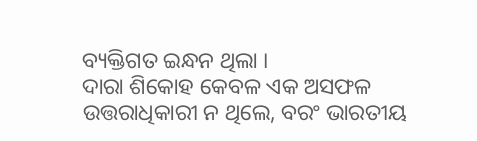ବ୍ୟକ୍ତିଗତ ଇନ୍ଧନ ଥିଲା ।
ଦାରା ଶିକୋହ କେବଳ ଏକ ଅସଫଳ ଉତ୍ତରାଧିକାରୀ ନ ଥିଲେ, ବରଂ ଭାରତୀୟ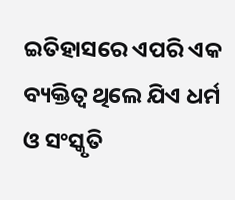ଇତିହାସରେ ଏପରି ଏକ ବ୍ୟକ୍ତିତ୍ଵ ଥିଲେ ଯିଏ ଧର୍ମ ଓ ସଂସ୍କୃତି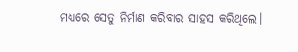ମଧ୍ୟରେ ସେତୁ ନିର୍ମାଣ କରିବାର ସାହସ କରିଥିଲେ।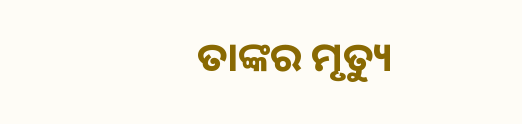ତାଙ୍କର ମୃତ୍ୟୁ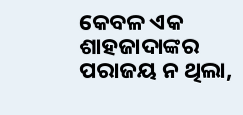କେବଳ ଏକ ଶାହଜାଦାଙ୍କର ପରାଜୟ ନ ଥିଲା,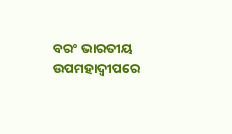ବରଂ ଭାରତୀୟ ଉପମହାଦ୍ଵୀପରେ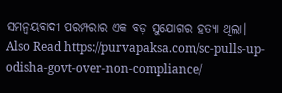ସମନ୍ଵୟବାଦୀ ପରମ୍ପରାର ଏକ ବଡ଼ ସୁଯୋଗର ହତ୍ୟା ଥିଲା।
Also Read https://purvapaksa.com/sc-pulls-up-odisha-govt-over-non-compliance/